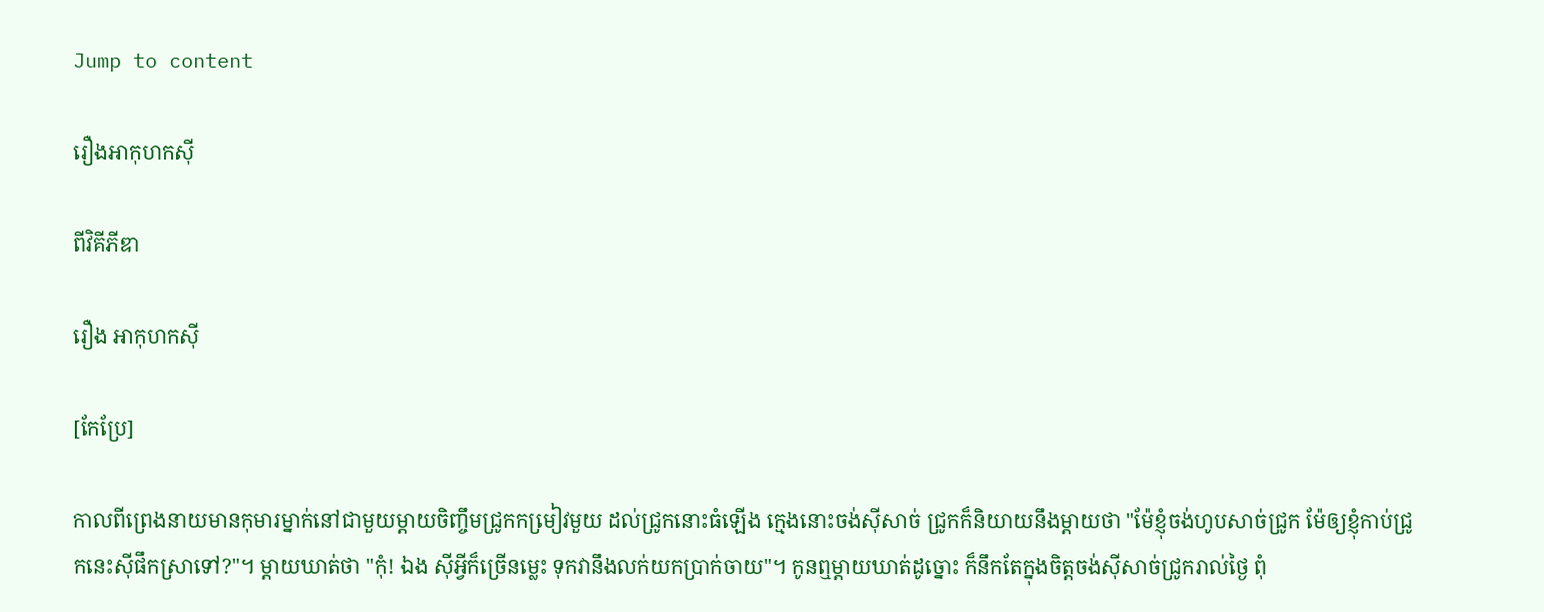Jump to content

រឿងអាកុហកស៊ី

ពីវិគីភីឌា

រឿង អាកុហកសុី

[កែប្រែ]

កាលពីព្រេងនាយមានកុមារម្នាក់នៅជាមួយម្តាយចិញ្ចឹមជ្រូកកមៀ្រវមួយ ដល់ជ្រូកនោះធំឡើង កេ្មងនោះចង់ស៊ីសាច់ ជ្រូកក៏និយាយនឹងម្តាយថា "ម៉ែខ្ញុំចង់ហូបសាច់ជ្រូក ម៉ែឲ្យខ្ញុំកាប់ជ្រូកនេះស៊ីផឹកស្រាទៅ?"។ ម្តាយឃាត់ថា "កុំ! ឯង ស៊ីអ្វីក៏ច្រើនមេ្លះ ទុកវានឹងលក់យកប្រាក់ចាយ"។ កូនឮម្តាយឃាត់ដូច្នោះ ក៏នឹកតែក្នុងចិត្តចង់ស៊ីសាច់ជ្រូករាល់ថៃ្ង ពុំ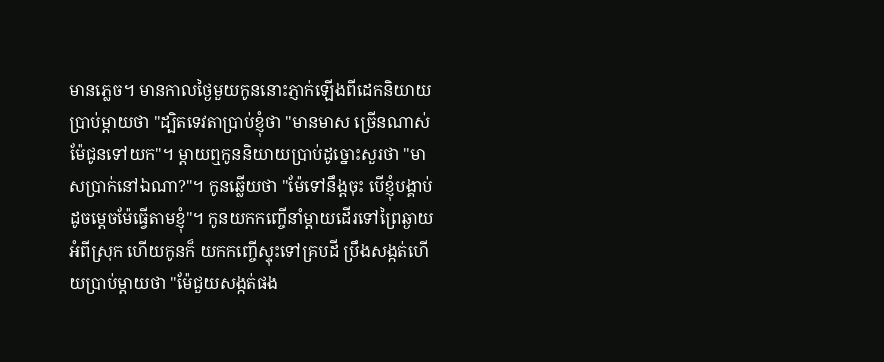មានភេ្លច។ មានកាលថៃ្ងមួយកូននោះភ្ញាក់ឡើងពីដេកនិយាយប្រាប់ម្តាយថា "ដ្បិតទេវតាប្រាប់ខ្ញុំថា "មានមាស ច្រើនណាស់ ម៉ែជូនទៅយក"។ ម្តាយឮកូននិយាយប្រាប់ដូច្នោះសួរថា "មាសប្រាក់នៅឯណា?"។ កូនឆ្លើយថា "ម៉ែទៅនឹង្តចុះ បើខ្ញុំបង្គាប់ដូចមេ្តចម៉ែធ្វើតាមខ្ញុំ"។ កូនយកកញ្ចើនាំម្តាយដើរទៅព្រៃឆ្ងាយអំពីស្រុក ហើយកូនក៏ យកកញ្ចើស្ទុះទៅគ្របដី ប្រឹងសង្កត់ហើយប្រាប់ម្តាយថា "ម៉ែជួយសង្កត់ផង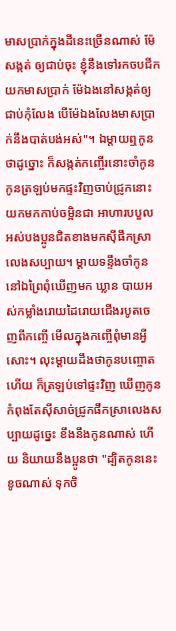មាសប្រាក់ក្នុងដីនេះច្រើនណាស់ ម៉ែសង្កត់ ឲ្យជាប់ចុះ ខ្ញុំនឹងទៅរកចបជីកយកមាសប្រាក់ ម៉ែឯងនៅសង្កត់ឲ្យជាប់កុំលែង បើម៉ែឯងលែងមាសប្រាក់នឹងបាត់បង់អស់"។ ឯម្តាយឮកូនថាដូច្នោះ ក៏សង្កត់កញ្ចើរនោះចាំកូន កូនត្រឡប់មកផ្ទះវិញចាប់ជ្រូកនោះយកមកកាប់ចម្អិនជា អាហារបបួលអស់បងប្អូនជិតខាងមកស៊ីផឹកស្រាលេងសប្បាយ។ ម្តាយទន្ទឹងចាំកូននៅឯព្រៃពុំឃើញមក ឃ្លាន បាយអស់កម្លាំងរោយដៃរោយជើងរបូតចេញពីកញ្ចើ មើលក្នុងកញ្ចើពុំមានអ្វីសោះ។ លុះម្តាយដឹងថាកូនបញ្ចោត ហើយ ក៏ត្រឡប់ទៅផ្ទះវិញ ឃើញកូនកំពុងតែស៊ីសាច់ជ្រូកផឹកស្រាលេងសប្បាយដូចេ្នះ ខឹងនឹងកូនណាស់ ហើយ និយាយនឹងប្អូនថា "ដ្បិតកូននេះខូចណាស់ ទុកចិ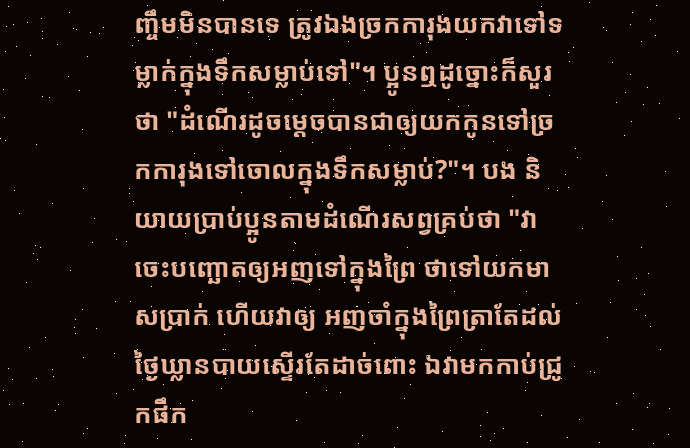ញ្ចឹមមិនបានទេ ត្រូវឯងច្រកការុងយកវាទៅទម្លាក់ក្នុងទឹកសម្លាប់ទៅ"។ ប្អូនឮដូច្នោះក៏សួរថា "ដំណើរដូចមេ្តចបានជាឲ្យយកកូនទៅច្រកការុងទៅចោលក្នុងទឹកសម្លាប់?"។ បង និយាយប្រាប់ប្អូនតាមដំណើរសព្វគ្រប់ថា "វាចេះបញ្ឆោតឲ្យអញទៅក្នុងព្រៃ ថាទៅយកមាសប្រាក់ ហើយវាឲ្យ អញចាំក្នុងព្រៃត្រាតែដល់ថៃ្ងឃ្លានបាយស្ទើរតែដាច់ពោះ ឯវាមកកាប់ជ្រូកផឹក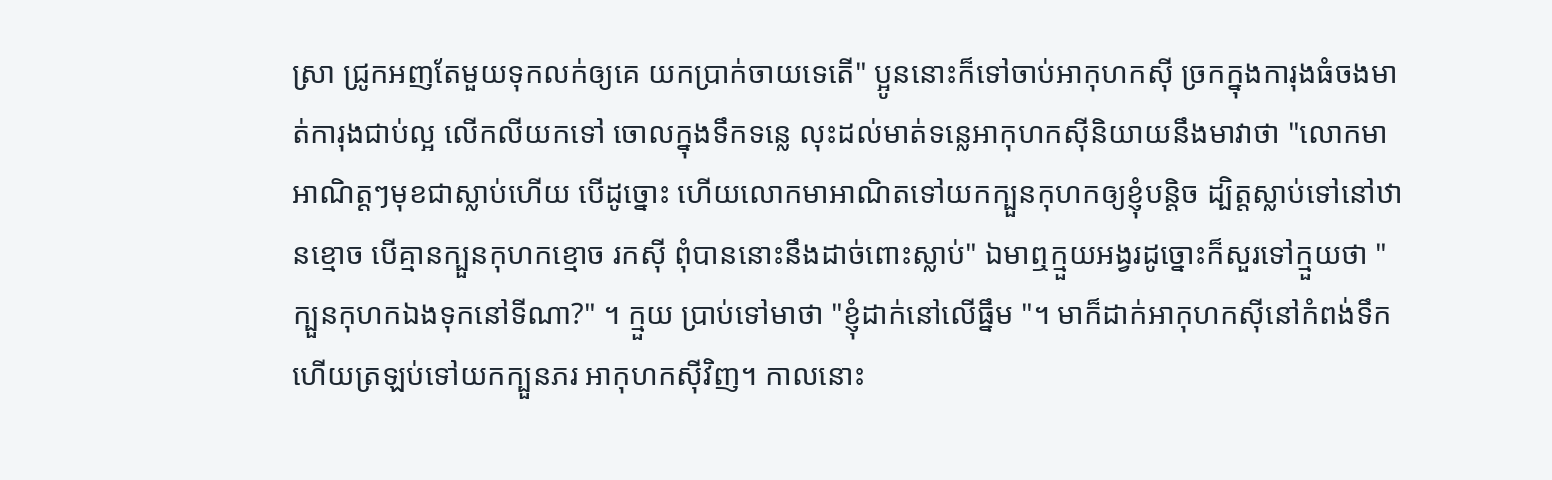ស្រា ជ្រូកអញតែមួយទុកលក់ឲ្យគេ យកប្រាក់ចាយទេតើ" ប្អូននោះក៏ទៅចាប់អាកុហកស៊ី ច្រកក្នុងការុងធំចងមាត់ការុងជាប់ល្អ លើកលីយកទៅ ចោលក្នុងទឹកទនេ្ល លុះដល់មាត់ទនេ្លអាកុហកស៊ីនិយាយនឹងមាវាថា "លោកមាអាណិត្តៗមុខជាស្លាប់ហើយ បើដូច្នោះ ហើយលោកមាអាណិតទៅយកក្បួនកុហកឲ្យខ្ញុំបន្តិច ដ្បិត្តស្លាប់ទៅនៅឋានខ្មោច បើគ្មានក្បួនកុហកខ្មោច រកស៊ី ពុំបាននោះនឹងដាច់ពោះស្លាប់" ឯមាឮក្មួយអង្វរដូច្នោះក៏សួរទៅក្មួយថា "ក្បួនកុហកឯងទុកនៅទីណា?" ។ ក្មួយ ប្រាប់ទៅមាថា "ខ្ញុំដាក់នៅលើធ្នឹម "។ មាក៏ដាក់អាកុហកស៊ីនៅកំពង់ទឹក ហើយត្រឡប់ទៅយកក្បួនភរ អាកុហកស៊ីវិញ។ កាលនោះ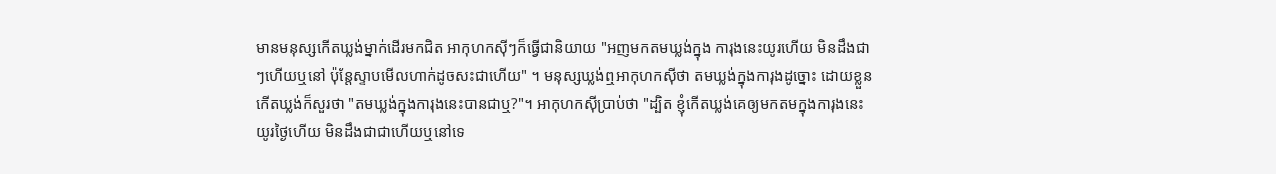មានមនុស្សកើតឃ្លង់ម្នាក់ដើរមកជិត អាកុហកស៊ីៗក៏ធ្វើជានិយាយ "អញមកតមឃ្លង់ក្នុង ការុងនេះយូរហើយ មិនដឹងជាៗហើយឬនៅ ប៉ុនែ្តស្ទាបមើលហាក់ដូចសះជាហើយ" ។ មនុស្សឃ្លង់ឮអាកុហកស៊ីថា តមឃ្លង់ក្នុងការុងដូច្នោះ ដោយខ្លួនកើតឃ្លង់ក៏សួរថា "តមឃ្លង់ក្នុងការុងនេះបានជាឬ?"។ អាកុហកស៊ីប្រាប់ថា "ដ្បិត ខ្ញុំកើតឃ្លង់គេឲ្យមកតមក្នុងការុងនេះយូរថៃ្ងហើយ មិនដឹងជាជាហើយឬនៅទេ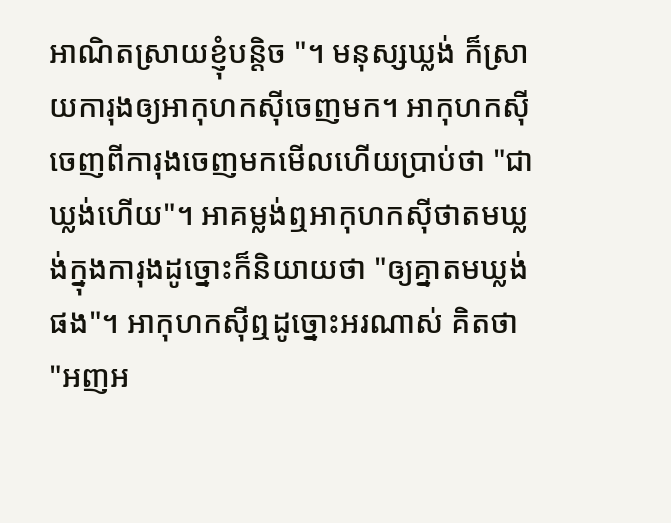អាណិតស្រាយខ្ញុំបន្តិច "។ មនុស្សឃ្លង់ ក៏ស្រាយការុងឲ្យអាកុហកស៊ីចេញមក។ អាកុហកស៊ីចេញពីការុងចេញមកមើលហើយប្រាប់ថា "ជាឃ្លង់ហើយ"។ អាគម្លង់ឮអាកុហកស៊ីថាតមឃ្លង់ក្នុងការុងដូច្នោះក៏និយាយថា "ឲ្យគ្នាតមឃ្លង់ផង"។ អាកុហកស៊ីឮដូច្នោះអរណាស់ គិតថា "អញអ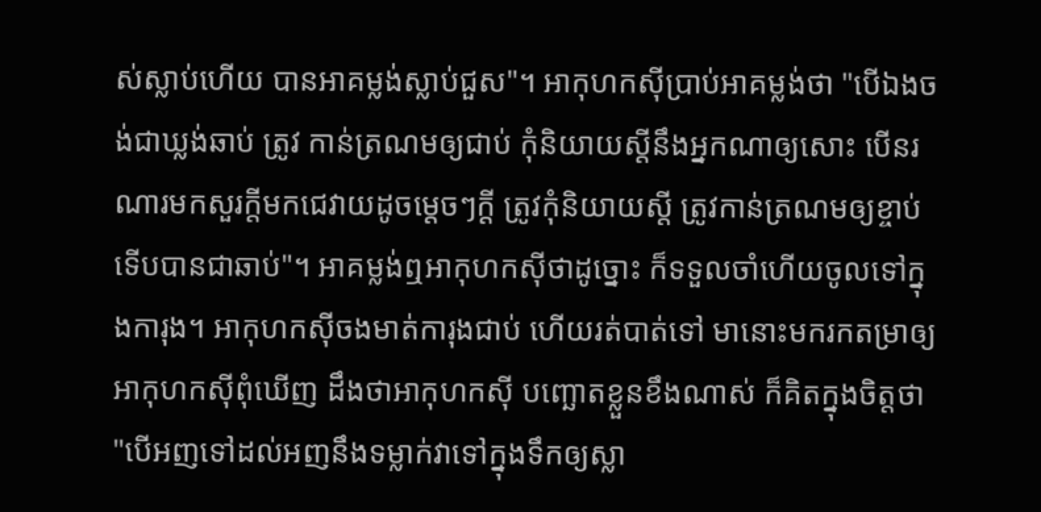ស់ស្លាប់ហើយ បានអាគម្លង់ស្លាប់ជួស"។ អាកុហកស៊ីប្រាប់អាគម្លង់ថា "បើឯងចង់ជាឃ្លង់ឆាប់ ត្រូវ កាន់ត្រណមឲ្យជាប់ កុំនិយាយស្តីនឹងអ្នកណាឲ្យសោះ បើនរណារមកសួរក្តីមកជេវាយដូចមេ្តចៗក្តី ត្រូវកុំនិយាយស្តី ត្រូវកាន់ត្រណមឲ្យខ្ចាប់ទើបបានជាឆាប់"។ អាគម្លង់ឮអាកុហកស៊ីថាដូច្នោះ ក៏ទទួលចាំហើយចូលទៅក្នុងការុង។ អាកុហកស៊ីចងមាត់ការុងជាប់ ហើយរត់បាត់ទៅ មានោះមករកតម្រាឲ្យអាកុហកស៊ីពុំឃើញ ដឹងថាអាកុហកស៊ី បញ្ឆោតខ្លួនខឹងណាស់ ក៏គិតក្នុងចិត្តថា "បើអញទៅដល់អញនឹងទម្លាក់វាទៅក្នុងទឹកឲ្យស្លា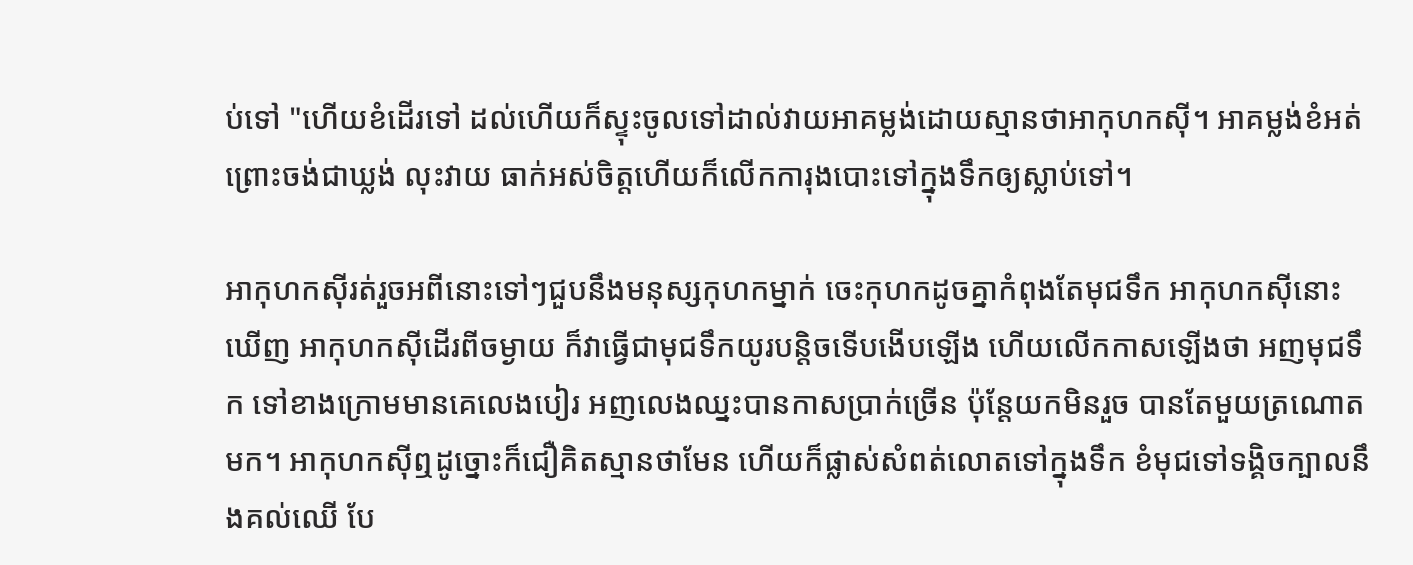ប់ទៅ "ហើយខំដើរទៅ ដល់ហើយក៏ស្ទុះចូលទៅដាល់វាយអាគម្លង់ដោយស្មានថាអាកុហកស៊ី។ អាគម្លង់ខំអត់ព្រោះចង់ជាឃ្លង់ លុះវាយ ធាក់អស់ចិត្តហើយក៏លើកការុងបោះទៅក្នុងទឹកឲ្យស្លាប់ទៅ។

អាកុហកស៊ីរត់រួចអពីនោះទៅៗជួបនឹងមនុស្សកុហកម្នាក់ ចេះកុហកដូចគ្នាកំពុងតែមុជទឹក អាកុហកស៊ីនោះ ឃើញ អាកុហកស៊ីដើរពីចម្ងាយ ក៏វាធ្វើជាមុជទឹកយូរបន្តិចទើបងើបឡើង ហើយលើកកាសឡើងថា អញមុជទឹក ទៅខាងក្រោមមានគេលេងបៀរ អញលេងឈ្នះបានកាសប្រាក់ច្រើន ប៉ុនែ្តយកមិនរួច បានតែមួយត្រណោតមក។ អាកុហកស៊ីឮដូច្នោះក៏ជឿគិតស្មានថាមែន ហើយក៏ផ្លាស់សំពត់លោតទៅក្នុងទឹក ខំមុជទៅទង្គិចក្បាលនឹងគល់ឈើ បែ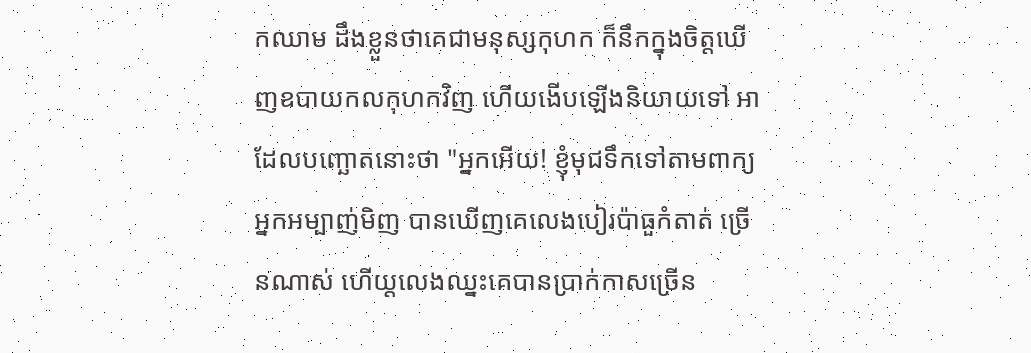កឈាម ដឹងខ្លួនថាគេជាមនុស្សកុហក ក៏នឹកក្នុងចិត្តឃើញឧបាយកលកុហកវិញ ហើយងើបឡើងនិយាយទៅ អាដែលបញ្ឆោតនោះថា "អ្នកអើយ! ខ្ញុំមុជទឹកទៅតាមពាក្យអ្នកអម្បាញ់មិញ បានឃើញគេលេងបៀរប៉ាធួកំតាត់ ច្រើនណាស់ ហើយ្តលេងឈ្នះគេបានប្រាក់កាសច្រើន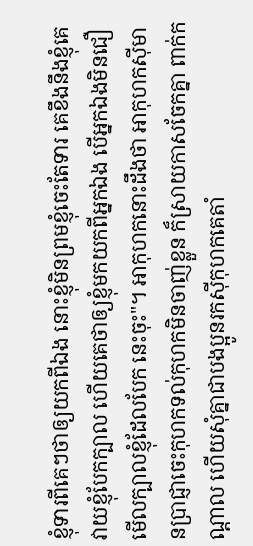ខ្ញុំទារពីគេៗថាឲ្យយកពីឯង នោះខ្ញុំមិនព្រមខ្ញុំចេះតែទារ គេខឹងនឹងខ្ញុំគេវាយខ្ញុំបែកក្បាល ហើយគេថាឲ្យខ្ញុំមកយកពីអ្នកឯង បើអ្នកឯងមិនជឿមើលក្បាលខ្ញុំដែលបែក នេះចុះ"។ អាកុហកនោះដឹងថា អាកុហកស៊ីមានប្រាជ្ញាចេះកុហកទល់កុហកមិនចាញ់ខ្លួន ក៏ស្រាយកាសចែកគ្នា ពាក់កណ្តាល ហើយសុំគ្នាជាបងប្អូនរកស៊ីកុហកគេតាំ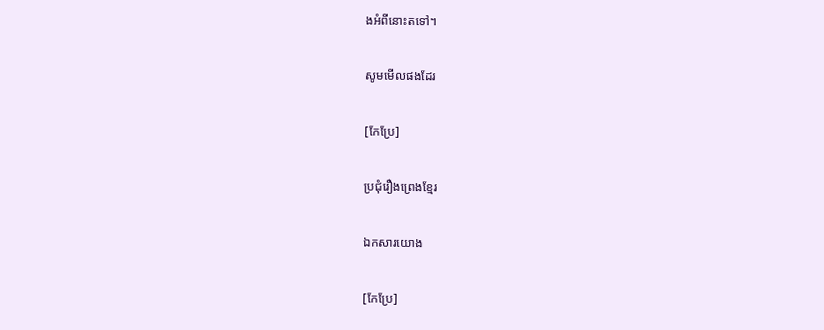ងអំពីនោះតទៅ។

សូមមើលផងដែរ

[កែប្រែ]

ប្រជុំរឿងព្រេងខ្មែរ

ឯកសារយោង

[កែប្រែ]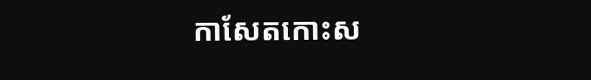កាសែតកោះស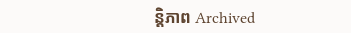ន្តិភាព Archived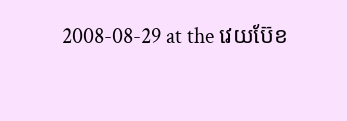2008-08-29 at the វេយប៊ែខ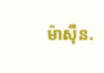ម៉ាស៊ីន.